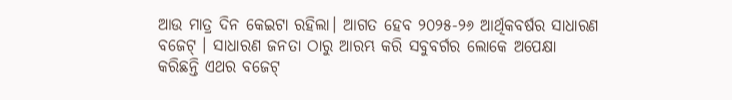ଆଉ ମାତ୍ର ଦିନ କେଇଟା ରହିଲା। ଆଗତ ହେବ ୨୦୨୫-୨୬ ଆର୍ଥିକବର୍ଷର ସାଧାରଣ ବଜେଟ୍ । ସାଧାରଣ ଜନତା ଠାରୁ ଆରମ୍ଭ କରି ସବୁବର୍ଗର ଲୋକେ ଅପେକ୍ଷା କରିଛନ୍ତି ଏଥର ବଜେଟ୍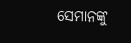ସେମାନଙ୍କୁ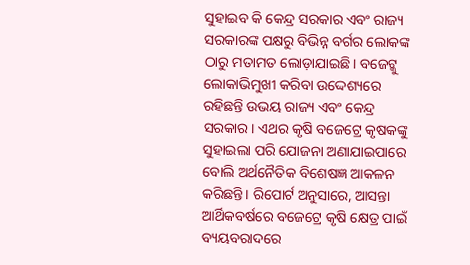ସୁହାଇବ କି କେନ୍ଦ୍ର ସରକାର ଏବଂ ରାଜ୍ୟ ସରକାରଙ୍କ ପକ୍ଷରୁ ବିଭିନ୍ନ ବର୍ଗର ଲୋକଙ୍କ ଠାରୁ ମତାମତ ଲୋଡ଼ାଯାଇଛି। ବଜେଟ୍କୁ ଲୋକାଭିମୁଖୀ କରିବା ଉଦ୍ଦେଶ୍ୟରେ ରହିଛନ୍ତି ଉଭୟ ରାଜ୍ୟ ଏବଂ କେନ୍ଦ୍ର ସରକାର। ଏଥର କୃଷି ବଜେଟ୍ରେ କୃଷକଙ୍କୁ ସୁହାଇଲା ପରି ଯୋଜନା ଅଣାଯାଇପାରେ ବୋଲି ଅର୍ଥନୈତିକ ବିଶେଷଜ୍ଞ ଆକଳନ କରିଛନ୍ତି। ରିପୋର୍ଟ ଅନୁସାରେ, ଆସନ୍ତା ଆର୍ଥିକବର୍ଷରେ ବଜେଟ୍ରେ କୃଷି କ୍ଷେତ୍ର ପାଇଁ ବ୍ୟୟବରାଦରେ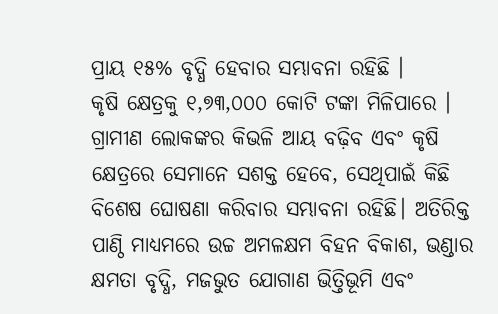ପ୍ରାୟ ୧୫% ବୃଦ୍ଧି ହେବାର ସମ୍ଭାବନା ରହିଛି ।
କୃଷି କ୍ଷେତ୍ରକୁ ୧,୭୩,୦୦୦ କୋଟି ଟଙ୍କା ମିଳିପାରେ । ଗ୍ରାମୀଣ ଲୋକଙ୍କର କିଭଳି ଆୟ ବଢ଼ିବ ଏବଂ କୃଷି କ୍ଷେତ୍ରରେ ସେମାନେ ସଶକ୍ତ ହେବେ, ସେଥିପାଇଁ କିଛି ବିଶେଷ ଘୋଷଣା କରିବାର ସମ୍ଭାବନା ରହିଛି। ଅତିରିକ୍ତ ପାଣ୍ଠି ମାଧ୍ୟମରେ ଉଚ୍ଚ ଅମଳକ୍ଷମ ବିହନ ବିକାଶ, ଭଣ୍ଡାର କ୍ଷମତା ବୃଦ୍ଧି, ମଜଭୁତ ଯୋଗାଣ ଭିତ୍ତିଭୂମି ଏବଂ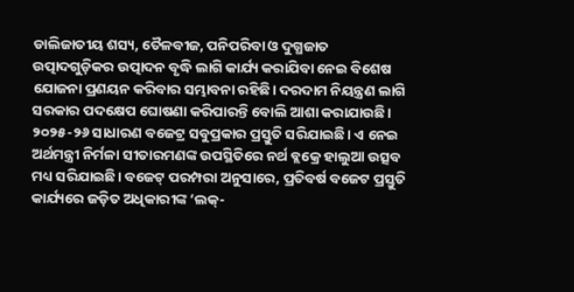ଡାଲିଜାତୀୟ ଶସ୍ୟ, ତୈଳବୀଜ, ପନିପରିବା ଓ ଦୁଗ୍ଧଜାତ ଉତ୍ପାଦଗୁଡ଼ିକର ଉତ୍ପାଦନ ବୃଦ୍ଧି ଲାଗି କାର୍ଯ୍ୟ କରାଯିବା ନେଇ ବିଶେଷ ଯୋଜନା ପ୍ରଣୟନ କରିବାର ସମ୍ଭାବନା ରହିଛି। ଦରଦାମ ନିୟନ୍ତ୍ରଣ ଲାଗି ସରକାର ପଦକ୍ଷେପ ଘୋଷଣା କରିପାରନ୍ତି ବୋଲି ଆଶା କରାଯାଉଛି।
୨୦୨୫-୨୬ ସାଧାରଣ ବଜେଟ୍ର ସବୁପ୍ରକାର ପ୍ରସ୍ତୁତି ସରିଯାଇଛି। ଏ ନେଇ ଅର୍ଥମନ୍ତ୍ରୀ ନିର୍ମଳା ସୀତାରମଣଙ୍କ ଉପସ୍ଥିତିରେ ନର୍ଥ ବ୍ଲକ୍ରେ ହାଲୁଆ ଉତ୍ସବ ମଧ୍ୟ ସରିଯାଇଛି। ବଜେଟ୍ ପରମ୍ପରା ଅନୁସାରେ, ପ୍ରତିବର୍ଷ ବଜେଟ ପ୍ରସ୍ତୁତି କାର୍ଯ୍ୟରେ ଜଡ଼ିତ ଅଧିକାରୀଙ୍କ ‘ଲକ୍-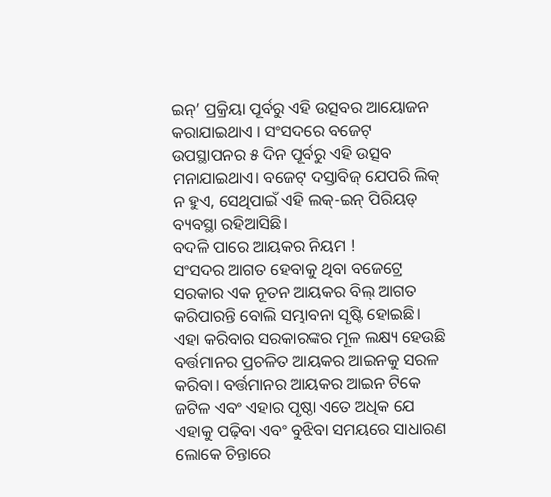ଇନ୍’ ପ୍ରକ୍ରିୟା ପୂର୍ବରୁ ଏହି ଉତ୍ସବର ଆୟୋଜନ କରାଯାଇଥାଏ । ସଂସଦରେ ବଜେଟ୍ ଉପସ୍ଥାପନର ୫ ଦିନ ପୂର୍ବରୁ ଏହି ଉତ୍ସବ ମନାଯାଇଥାଏ। ବଜେଟ୍ ଦସ୍ତାବିଜ୍ ଯେପରି ଲିକ୍ ନ ହୁଏ, ସେଥିପାଇଁ ଏହି ଲକ୍-ଇନ୍ ପିରିୟଡ୍ ବ୍ୟବସ୍ଥା ରହିଆସିଛି।
ବଦଳି ପାରେ ଆୟକର ନିୟମ !
ସଂସଦର ଆଗତ ହେବାକୁ ଥିବା ବଜେଟ୍ରେ ସରକାର ଏକ ନୂତନ ଆୟକର ବିଲ୍ ଆଗତ କରିପାରନ୍ତି ବୋଲି ସମ୍ଭାବନା ସୃଷ୍ଟି ହୋଇଛି। ଏହା କରିବାର ସରକାରଙ୍କର ମୂଳ ଲକ୍ଷ୍ୟ ହେଉଛି ବର୍ତ୍ତମାନର ପ୍ରଚଳିତ ଆୟକର ଆଇନକୁ ସରଳ କରିବା। ବର୍ତ୍ତମାନର ଆୟକର ଆଇନ ଟିକେ ଜଟିଳ ଏବଂ ଏହାର ପୃଷ୍ଠା ଏତେ ଅଧିକ ଯେ ଏହାକୁ ପଢ଼ିବା ଏବଂ ବୁଝିବା ସମୟରେ ସାଧାରଣ ଲୋକେ ଚିନ୍ତାରେ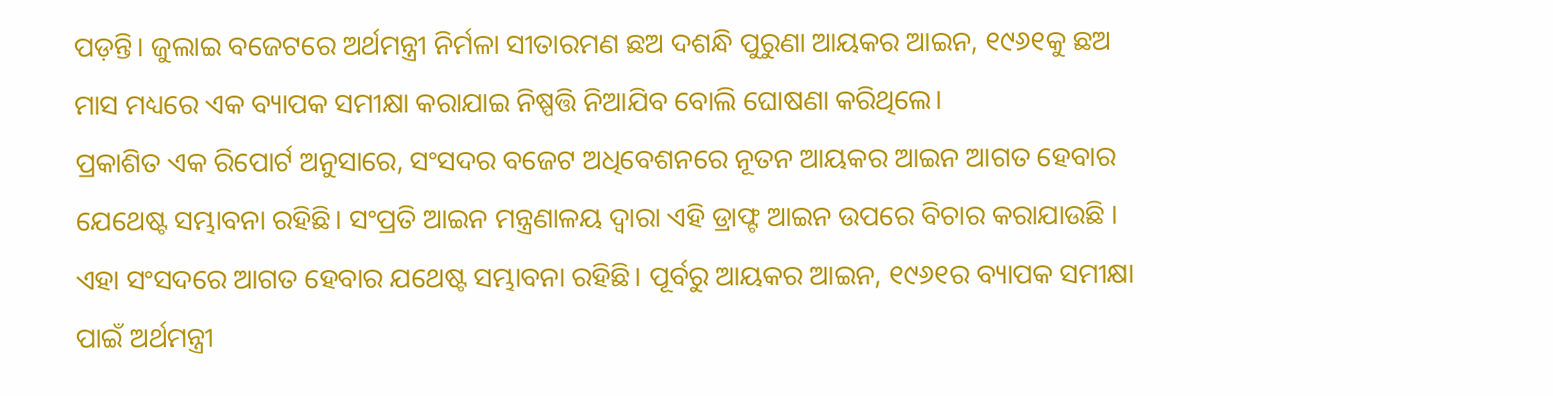ପଡ଼ନ୍ତି। ଜୁଲାଇ ବଜେଟରେ ଅର୍ଥମନ୍ତ୍ରୀ ନିର୍ମଳା ସୀତାରମଣ ଛଅ ଦଶନ୍ଧି ପୁରୁଣା ଆୟକର ଆଇନ, ୧୯୬୧କୁ ଛଅ ମାସ ମଧ୍ୟରେ ଏକ ବ୍ୟାପକ ସମୀକ୍ଷା କରାଯାଇ ନିଷ୍ପତ୍ତି ନିଆଯିବ ବୋଲି ଘୋଷଣା କରିଥିଲେ।
ପ୍ରକାଶିତ ଏକ ରିପୋର୍ଟ ଅନୁସାରେ, ସଂସଦର ବଜେଟ ଅଧିବେଶନରେ ନୂତନ ଆୟକର ଆଇନ ଆଗତ ହେବାର ଯେଥେଷ୍ଟ ସମ୍ଭାବନା ରହିଛି। ସଂପ୍ରତି ଆଇନ ମନ୍ତ୍ରଣାଳୟ ଦ୍ୱାରା ଏହି ଡ୍ରାଫ୍ଟ ଆଇନ ଉପରେ ବିଚାର କରାଯାଉଛି । ଏହା ସଂସଦରେ ଆଗତ ହେବାର ଯଥେଷ୍ଟ ସମ୍ଭାବନା ରହିଛି। ପୂର୍ବରୁ ଆୟକର ଆଇନ, ୧୯୬୧ର ବ୍ୟାପକ ସମୀକ୍ଷା ପାଇଁ ଅର୍ଥମନ୍ତ୍ରୀ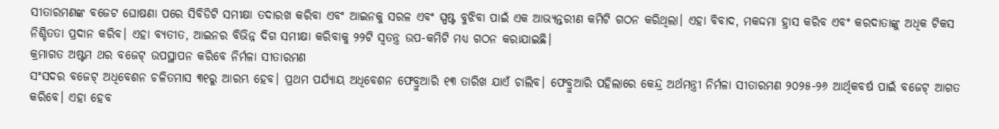ସୀତାରମଣଙ୍କ ବଜେଟ ଘୋଷଣା ପରେ ସିବିଡିଟି ସମୀକ୍ଷା ତଦାରଖ କରିବା ଏବଂ ଆଇନକୁ ସରଳ ଏବଂ ସ୍ପଷ୍ଟ ବୁଝିବା ପାଇଁ ଏକ ଆଭ୍ୟନ୍ତରୀଣ କମିଟି ଗଠନ କରିଥିଲା। ଏହା ବିବାଦ, ମକଦ୍ଦମା ହ୍ରାସ କରିବ ଏବଂ କରଦାତାଙ୍କୁ ଅଧିକ ଟିକସ ନିଶ୍ଚିତତା ପ୍ରଦାନ କରିବ। ଏହା ବ୍ୟତୀତ, ଆଇନର ବିଭିନ୍ନ ଦିଗ ସମୀକ୍ଷା କରିବାକୁ ୨୨ଟି ସ୍ୱତନ୍ତ୍ର ଉପ-କମିଟି ମଧ୍ୟ ଗଠନ କରାଯାଇଛି।
କ୍ରମାଗତ ଅଷ୍ଟମ ଥର ବଜେଟ୍ ଉପସ୍ଥାପନ କରିବେ ନିର୍ମଳା ସୀତାରମଣ
ସଂସଦର ବଜେଟ୍ ଅଧିବେଶନ ଚଳିତମାସ ୩୧ରୁ ଆରମ୍ଭ ହେବ। ପ୍ରଥମ ପର୍ଯ୍ୟାୟ ଅଧିବେଶନ ଫେବ୍ରୁଆରି ୧୩ ତାରିଖ ଯାଏଁ ଚାଲିବ। ଫେବ୍ରୁଆରି ପହିଲାରେ କେନ୍ଦ୍ର ଅର୍ଥମନ୍ତ୍ରୀ ନିର୍ମଳା ସୀତାରମଣ ୨୦୨୫-୨୬ ଆର୍ଥିକବର୍ଷ ପାଇଁ ବଜେଟ୍ ଆଗତ କରିବେ। ଏହା ହେବ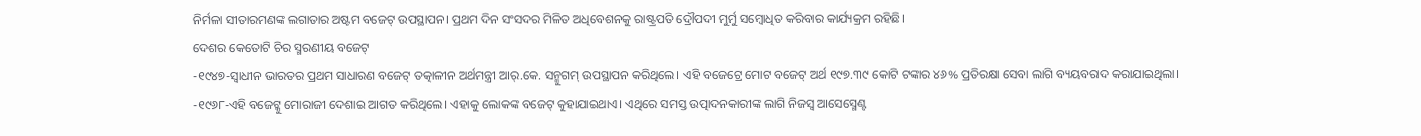ନିର୍ମଳା ସୀତାରମଣଙ୍କ ଲଗାତାର ଅଷ୍ଟମ ବଜେଟ୍ ଉପସ୍ଥାପନ। ପ୍ରଥମ ଦିନ ସଂସଦର ମିଳିତ ଅଧିବେଶନକୁ ରାଷ୍ଟ୍ରପତି ଦ୍ରୌପଦୀ ମୁର୍ମୁ ସମ୍ବୋଧିତ କରିବାର କାର୍ଯ୍ୟକ୍ରମ ରହିଛି।
ଦେଶର କେତୋଟି ଚିର ସ୍ମରଣୀୟ ବଜେଟ୍
-୧୯୪୭-ସ୍ୱାଧୀନ ଭାରତର ପ୍ରଥମ ସାଧାରଣ ବଜେଟ୍ ତତ୍କାଳୀନ ଅର୍ଥମନ୍ତ୍ରୀ ଆର୍.କେ. ସନ୍ମୁଗମ୍ ଉପସ୍ଥାପନ କରିଥିଲେ। ଏହି ବଜେଟ୍ରେ ମୋଟ ବଜେଟ୍ ଅର୍ଥ ୧୯୭.୩୯ କୋଟି ଟଙ୍କାର ୪୬% ପ୍ରତିରକ୍ଷା ସେବା ଲାଗି ବ୍ୟୟବରାଦ କରାଯାଇଥିଲା।
-୧୯୬୮-ଏହି ବଜେଟ୍କୁ ମୋରାଜୀ ଦେଶାଇ ଆଗତ କରିଥିଲେ। ଏହାକୁ ଲୋକଙ୍କ ବଜେଟ୍ କୁହାଯାଇଥାଏ। ଏଥିରେ ସମସ୍ତ ଉତ୍ପାଦନକାରୀଙ୍କ ଲାଗି ନିଜସ୍ୱ ଆସେସ୍ମେଣ୍ଟ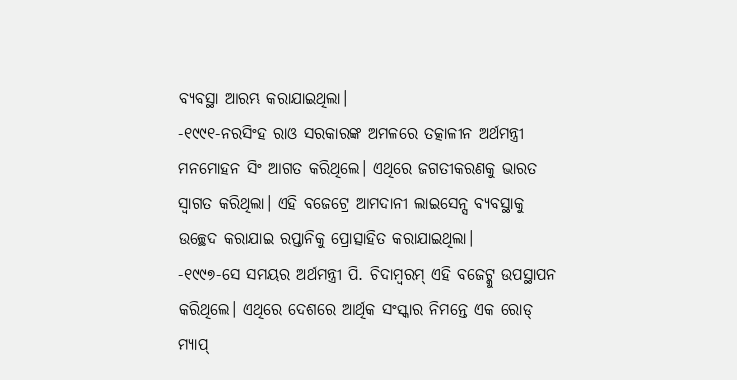ବ୍ୟବସ୍ଥା ଆରମ୍ଭ କରାଯାଇଥିଲା।
-୧୯୯୧-ନରସିଂହ ରାଓ ସରକାରଙ୍କ ଅମଳରେ ତତ୍କାଳୀନ ଅର୍ଥମନ୍ତ୍ରୀ ମନମୋହନ ସିଂ ଆଗତ କରିଥିଲେ। ଏଥିରେ ଜଗତୀକରଣକୁ ଭାରତ ସ୍ୱାଗତ କରିଥିଲା। ଏହି ବଜେଟ୍ରେ ଆମଦାନୀ ଲାଇସେନ୍ସ ବ୍ୟବସ୍ଥାକୁ ଉଚ୍ଛେଦ କରାଯାଇ ରପ୍ତାନିକୁ ପ୍ରୋତ୍ସାହିତ କରାଯାଇଥିଲା।
-୧୯୯୭-ସେ ସମୟର ଅର୍ଥମନ୍ତ୍ରୀ ପି. ଚିଦାମ୍ବରମ୍ ଏହି ବଜେଟ୍କୁ ଉପସ୍ଥାପନ କରିଥିଲେ। ଏଥିରେ ଦେଶରେ ଆର୍ଥିକ ସଂସ୍କାର ନିମନ୍ତେ ଏକ ରୋଡ୍ ମ୍ୟାପ୍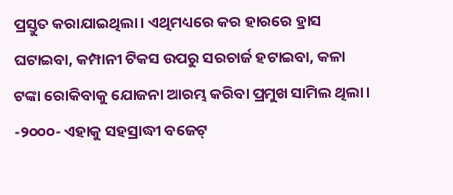ପ୍ରସ୍ତୁତ କରାଯାଇଥିଲା। ଏଥିମଧ୍ୟରେ କର ହାରରେ ହ୍ରାସ ଘଟାଇବା, କମ୍ପାନୀ ଟିକସ ଉପରୁ ସରଚାର୍ଜ ହଟାଇବା, କଳା ଟଙ୍କା ରୋକିବାକୁ ଯୋଜନା ଆରମ୍ଭ କରିବା ପ୍ରମୁଖ ସାମିଲ ଥିଲା।
-୨୦୦୦- ଏହାକୁ ସହସ୍ରାଦ୍ଧୀ ବଜେଟ୍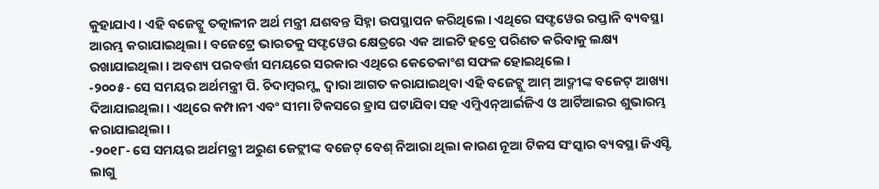କୁହାଯାଏ। ଏହି ବଜେଟ୍କୁ ତତ୍କାଳୀନ ଅର୍ଥ ମନ୍ତ୍ରୀ ଯଶବନ୍ତ ସିହ୍ନା ଉପସ୍ଥାପନ କରିଥିଲେ। ଏଥିରେ ସଫ୍ଟୱେର ରପ୍ତାନି ବ୍ୟବସ୍ଥା ଆରମ୍ଭ କରାଯାଇଥିଲା। ବଜେଟ୍ରେ ଭାରତକୁ ସଫ୍ଟୱେର କ୍ଷେତ୍ରରେ ଏକ ଆଇଟି ହବ୍ରେ ପରିଣତ କରିବାକୁ ଲକ୍ଷ୍ୟ ରଖାଯାଇଥିଲା। ଅବଶ୍ୟ ପରବର୍ତ୍ତୀ ସମୟରେ ସରକାର ଏଥିରେ କେତେକାଂଶ ସଫଳ ହୋଇଥିଲେ।
-୨୦୦୫- ସେ ସମୟର ଅର୍ଥମନ୍ତ୍ରୀ ପି. ଚିଦାମ୍ବରମ୍ଙ୍କ ଦ୍ୱାରା ଆଗତ କରାଯାଇଥିବା ଏହି ବଜେଟ୍କୁ ଆମ୍ ଆଦ୍ମୀଙ୍କ ବଜେଟ୍ ଆଖ୍ୟା ଦିଆଯାଇଥିଲା। ଏଥିରେ କମ୍ପାନୀ ଏବଂ ସୀମା ଟିକସରେ ହ୍ରାସ ଘଟାଯିବା ସହ ଏମ୍ଜିଏନ୍ଆର୍ଇଜିଏ ଓ ଆର୍ଟିଆଇର ଶୁଭାରମ୍ଭ କରାଯାଇଥିଲା।
-୨୦୧୮- ସେ ସମୟର ଅର୍ଥମନ୍ତ୍ରୀ ଅରୁଣ ଜେଟ୍ଲୀଙ୍କ ବଜେଟ୍ ବେଶ୍ ନିଆରା ଥିଲା କାରଣ ନୂଆ ଟିକସ ସଂସ୍କାର ବ୍ୟବସ୍ଥା ଜିଏସ୍ଟି ଲାଗୁ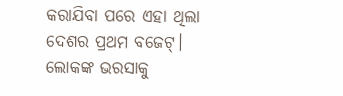କରାଯିବା ପରେ ଏହା ଥିଲା ଦେଶର ପ୍ରଥମ ବଜେଟ୍। ଲୋକଙ୍କ ଭରସାକୁ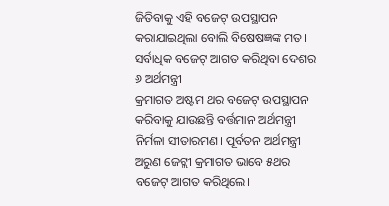ଜିତିବାକୁ ଏହି ବଜେଟ୍ ଉପସ୍ଥାପନ କରାଯାଇଥିଲା ବୋଲି ବିଷେଷଜ୍ଞଙ୍କ ମତ।
ସର୍ବାଧିକ ବଜେଟ୍ ଆଗତ କରିଥିବା ଦେଶର ୬ ଅର୍ଥମନ୍ତ୍ରୀ
କ୍ରମାଗତ ଅଷ୍ଟମ ଥର ବଜେଟ୍ ଉପସ୍ଥାପନ କରିବାକୁ ଯାଉଛନ୍ତି ବର୍ତ୍ତମାନ ଅର୍ଥମନ୍ତ୍ରୀ ନିର୍ମଳା ସୀତାରମଣ। ପୂର୍ବତନ ଅର୍ଥମନ୍ତ୍ରୀ ଅରୁଣ ଜେଟ୍ଲୀ କ୍ରମାଗତ ଭାବେ ୫ଥର ବଜେଟ୍ ଆଗତ କରିଥିଲେ।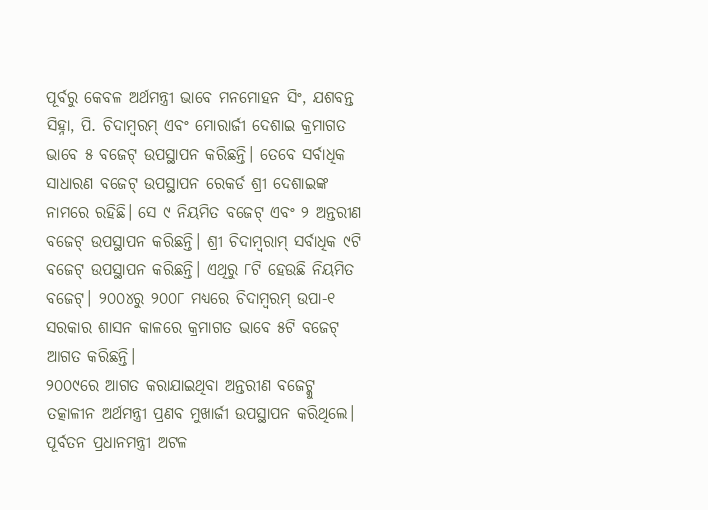ପୂର୍ବରୁ କେବଳ ଅର୍ଥମନ୍ତ୍ରୀ ଭାବେ ମନମୋହନ ସିଂ, ଯଶବନ୍ତ ସିହ୍ନା, ପି. ଚିଦାମ୍ବରମ୍ ଏବଂ ମୋରାର୍ଜୀ ଦେଶାଇ କ୍ରମାଗତ ଭାବେ ୫ ବଜେଟ୍ ଉପସ୍ଥାପନ କରିଛନ୍ତି। ତେବେ ସର୍ବାଧିକ ସାଧାରଣ ବଜେଟ୍ ଉପସ୍ଥାପନ ରେକର୍ଡ ଶ୍ରୀ ଦେଶାଇଙ୍କ ନାମରେ ରହିଛି। ସେ ୯ ନିୟମିତ ବଜେଟ୍ ଏବଂ ୨ ଅନ୍ତରୀଣ ବଜେଟ୍ ଉପସ୍ଥାପନ କରିଛନ୍ତି। ଶ୍ରୀ ଚିଦାମ୍ବରାମ୍ ସର୍ବାଧିକ ୯ଟି ବଜେଟ୍ ଉପସ୍ଥାପନ କରିଛନ୍ତି। ଏଥିରୁ ୮ଟି ହେଉଛି ନିୟମିତ ବଜେଟ୍। ୨୦୦୪ରୁ ୨୦୦୮ ମଧ୍ୟରେ ଚିଦାମ୍ବରମ୍ ଉପା-୧ ସରକାର ଶାସନ କାଳରେ କ୍ରମାଗତ ଭାବେ ୫ଟି ବଜେଟ୍ ଆଗତ କରିଛନ୍ତି।
୨୦୦୯ରେ ଆଗତ କରାଯାଇଥିବା ଅନ୍ତରୀଣ ବଜେଟ୍କୁ ତତ୍କାଳୀନ ଅର୍ଥମନ୍ତ୍ରୀ ପ୍ରଣବ ମୁଖାର୍ଜୀ ଉପସ୍ଥାପନ କରିଥିଲେ। ପୂର୍ବତନ ପ୍ରଧାନମନ୍ତ୍ରୀ ଅଟଳ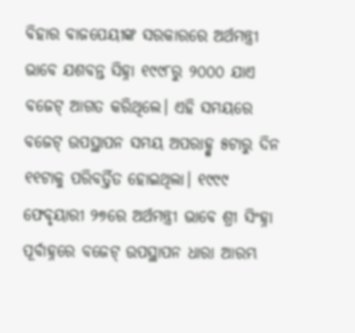ବିହାର ବାଜପେୟୀଙ୍କ ସରକାରରେ ଅର୍ଥମନ୍ତ୍ରୀ ଭାବେ ଯଶବନ୍ତ ସିହ୍ନା ୧୯୯୮ରୁ ୨୦୦୦ ଯାଏ ବଜେଟ୍ ଆଗତ କରିଥିଲେ। ଏହି ସମୟରେ ବଜେଟ୍ ଉପସ୍ଥାପନ ସମୟ ଅପରାହ୍ଣ୍ନ ୫ଟାରୁ ଦିନ ୧୧ଟାକୁ ପରିବର୍ତ୍ତିତ ହୋଇଥିଲା। ୧୯୯୯ ଫେବୃୟାରୀ ୨୭ରେ ଅର୍ଥମନ୍ତ୍ରୀ ଭାବେ ଶ୍ରୀ ସିଂହ୍ନା ପୂର୍ବାହ୍ନରେ ବଜେଟ୍ ଉପସ୍ଥାପନ ଧାରା ଆରମ୍ଭ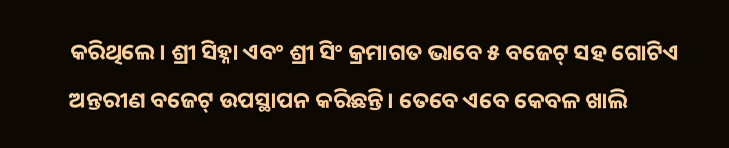କରିଥିଲେ। ଶ୍ରୀ ସିହ୍ନା ଏବଂ ଶ୍ରୀ ସିଂ କ୍ରମାଗତ ଭାବେ ୫ ବଜେଟ୍ ସହ ଗୋଟିଏ ଅନ୍ତରୀଣ ବଜେଟ୍ ଉପସ୍ଥାପନ କରିଛନ୍ତି। ତେବେ ଏବେ କେବଳ ଖାଲି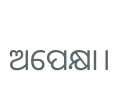ଅପେକ୍ଷା।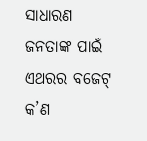ସାଧାରଣ ଜନତାଙ୍କ ପାଇଁ ଏଥରର ବଜେଟ୍ କ’ଣ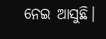ନେଇ ଆସୁଛି।